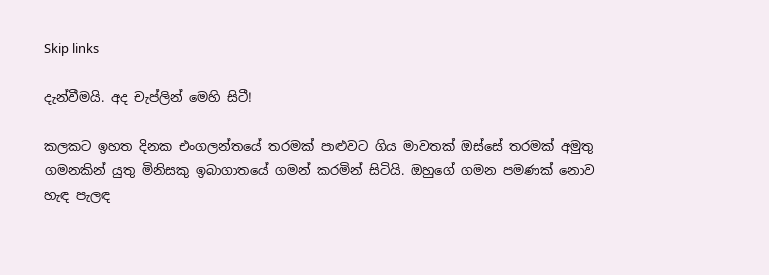Skip links

දැන්වීමයි. අද චැප්ලින් මෙහි සිටී!

කලකට ඉහත දිනක එංගලන්තයේ තරමක් පාළුවට ගිය මාවතක් ඔස්සේ තරමක් අමුතු ගමනකින් යුතු මිනිසකු ඉබාගාතයේ ගමන් කරමින් සිටියි. ඔහුගේ ගමන පමණක් නොව හැඳ පැලඳ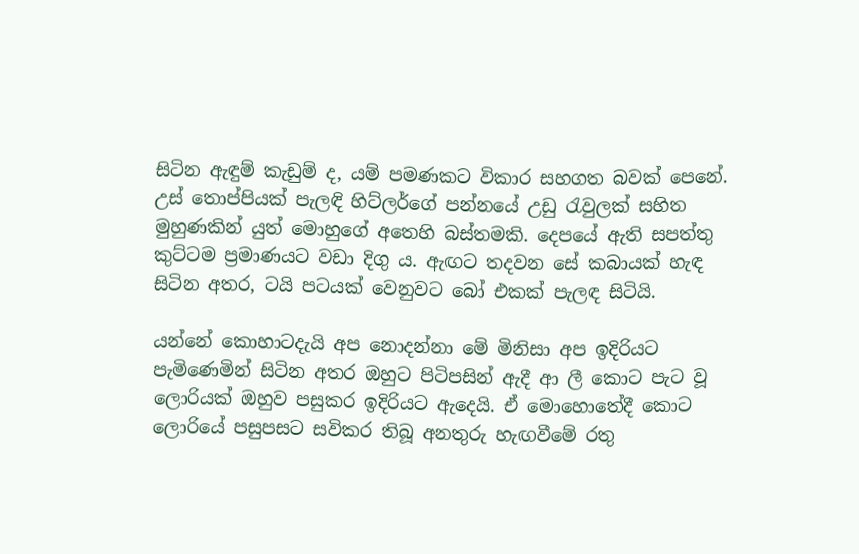සිටින ඇඳුම් කැඩුම් ද, යම් පමණකට විකාර සහගත බවක් පෙනේ. උස් තොප්පියක් පැලඳි හිට්ලර්ගේ පන්නයේ උඩු රැවුලක් සහිත මුහුණකින් යුත් මොහුගේ අතෙහි බස්තමකි. දෙපයේ ඇති සපත්තු කුට්ටම ප්‍රමාණයට වඩා දිගු ය. ඇඟට තදවන සේ කබායක් හැඳ සිටින අතර, ටයි පටයක් වෙනුවට බෝ එකක් පැලඳ සිටියි.

යන්නේ කොහාටදැයි අප නොදන්නා මේ මිනිසා අප ඉදිරියට පැමිණෙමින් සිටින අතර ඔහුට පිටිපසින් ඇදී ආ ලී කොට පැට වූ ලොරියක් ඔහුව පසුකර ඉදිරියට ඇදෙයි. ඒ මොහොතේදී කොට ලොරියේ පසුපසට සවිකර තිබූ අනතුරු හැඟවීමේ රතු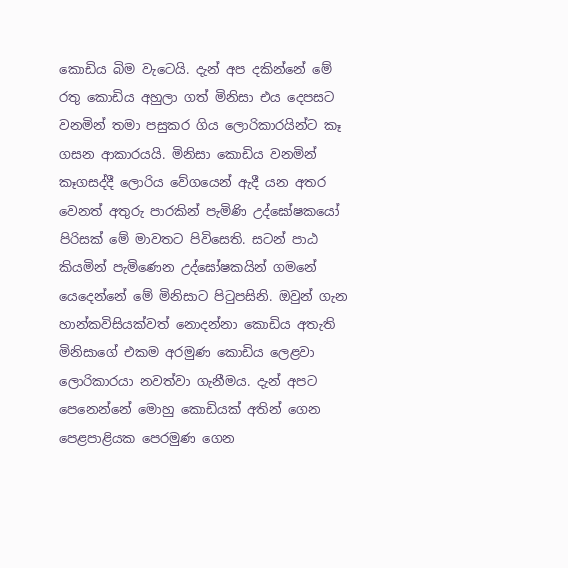කොඩිය බිම වැටෙයි. දැන් අප දකින්නේ මේ රතු කොඩිය අහුලා ගත් මිනිසා එය දෙපසට වනමින් තමා පසුකර ගිය ලොරිකාරයින්ට කෑ ගසන ආකාරයයි. මිනිසා කොඩිය වනමින් කෑගසද්දී ලොරිය වේගයෙන් ඇදී යන අතර වෙනත් අතුරු පාරකින් පැමිණි උද්ඝෝෂකයෝ පිරිසක් මේ මාවතට පිවිසෙති. සටන් පාඨ කියමින් පැමිණෙන උද්ඝෝෂකයින් ගමනේ යෙදෙන්නේ මේ මිනිසාට පිටුපසිනි. ඔවුන් ගැන හාන්කවිසියක්වත් නොදන්නා කොඩිය අතැති මිනිසාගේ එකම අරමුණ කොඩිය ලෙළවා ලොරිකාරයා නවත්වා ගැනීමය. දැන් අපට පෙනෙන්නේ මොහු කොඩියක් අතින් ගෙන පෙළපාළියක පෙරමුණ ගෙන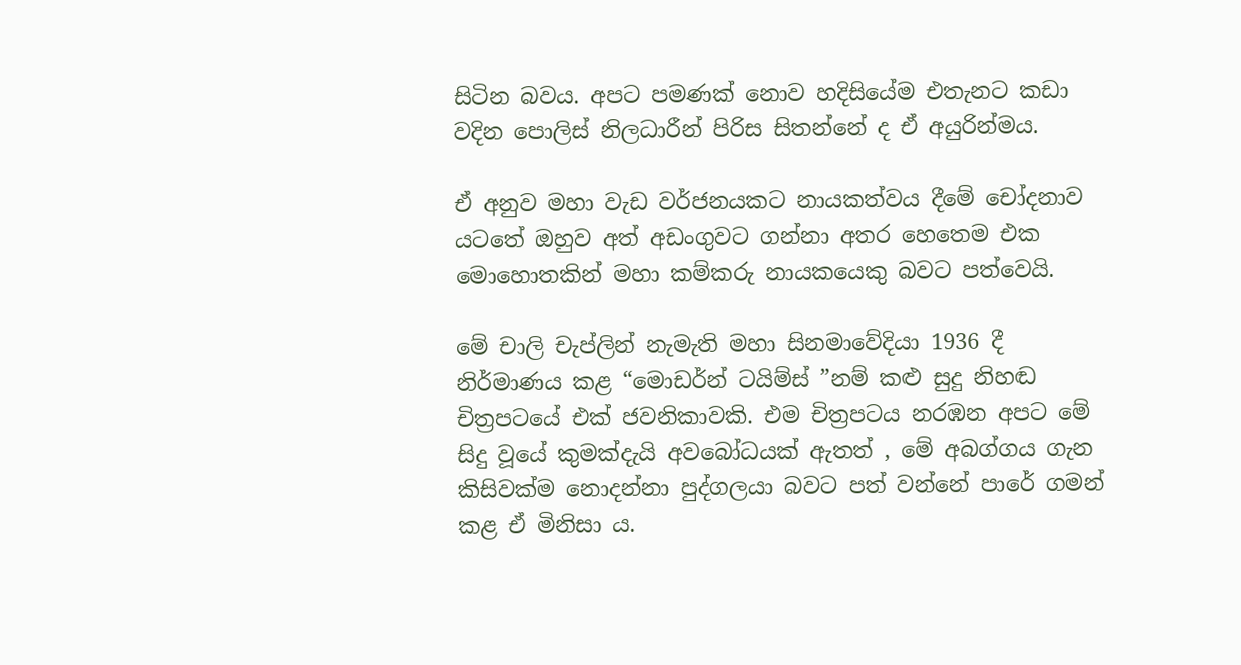සිටින බවය. අපට පමණක් නොව හදිසියේම එතැනට කඩා වදින පොලිස් නිලධාරීන් පිරිස සිතන්නේ ද ඒ අයුරින්මය.

ඒ අනුව මහා වැඩ වර්ජනයකට නායකත්වය දීමේ චෝදනාව යටතේ ඔහුව අත් අඩංගුවට ගන්නා අතර හෙතෙම එක මොහොතකින් මහා කම්කරු නායකයෙකු බවට පත්වෙයි.

මේ චාලි චැප්ලින් නැමැති මහා සිනමාවේදියා 1936 දී නිර්මාණය කළ “මොඩර්න් ටයිම්ස් ”නම් කළු සුදු නිහඬ චිත්‍රපටයේ එක් ජවනිකාවකි. එම චිත්‍රපටය නරඹන අපට මේ සිදු වූයේ කුමක්දැයි අවබෝධයක් ඇතත් , මේ අබග්ගය ගැන කිසිවක්ම නොදන්නා පුද්ගලයා බවට පත් වන්නේ පාරේ ගමන් කළ ඒ මිනිසා ය.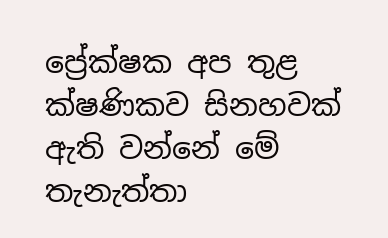ප්‍රේක්ෂක අප තුළ ක්ෂණිකව සිනහවක් ඇති වන්නේ මේ තැනැත්තා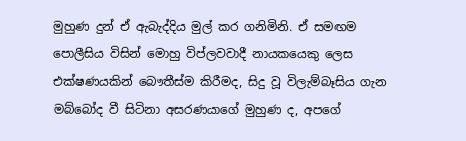මුහුණ දුන් ඒ ඇබැද්දිය මුල් කර ගනිමිනි. ඒ සමඟම පොලීසිය විසින් මොහු විප්ලවවාදී නායකයෙකු ලෙස එක්ෂණයකින් බෞතීස්ම කිරීමද, සිදු වූ විලැම්බෑසිය ගැන මබ්බෝද වී සිටිනා අසරණයාගේ මුහුණ ද, අපගේ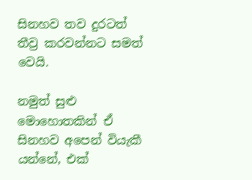සිනහව තව දුරටත් තීව්‍ර කරවන්නට සමත් වෙයි.

නමුත් සුළු මොහොතකින් ඒ සිනහව අපෙන් වියැකී යන්නේ, එක්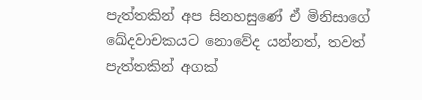පැත්තකින් අප සිනහසුණේ ඒ මිනිසාගේ ඛේදවාචකයට නොවේද යන්නත්, තවත් පැත්තකින් අගක්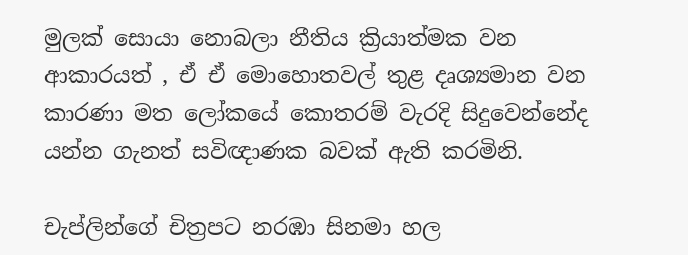මුලක් සොයා නොබලා නීතිය ක්‍රියාත්මක වන ආකාරයත් , ඒ ඒ මොහොතවල් තුළ දෘශ්‍යමාන වන කාරණා මත ලෝකයේ කොතරම් වැරදි සිදුවෙන්නේද යන්න ගැනත් සවිඥාණක බවක් ඇති කරමිනි.

චැප්ලින්ගේ චිත්‍රපට නරඹා සිනමා හල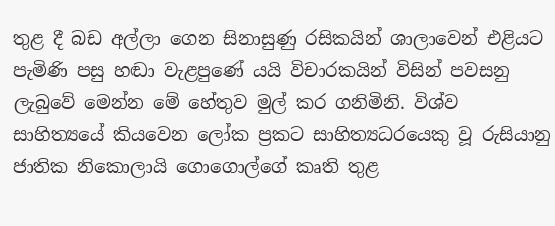තුළ දී බඩ අල්ලා ගෙන සිනාසුණු රසිකයින් ශාලාවෙන් එළියට පැමිණි පසු හඬා වැළපුණේ යයි විචාරකයින් විසින් පවසනු ලැබුවේ මෙන්න මේ හේතුව මුල් කර ගනිමිනි. විශ්ව සාහිත්‍යයේ කියවෙන ලෝක ප්‍රකට සාහිත්‍යධරයෙකු වූ රුසියානු ජාතික නිකොලායි ගොගොල්ගේ කෘති තුළ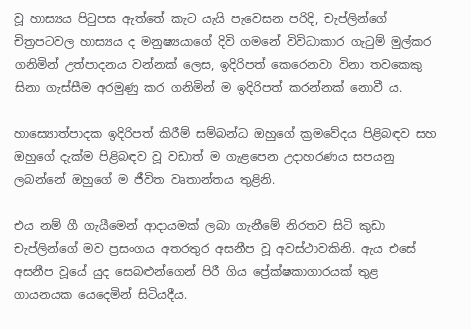වූ හාස්‍යය පිටුපස ඇත්තේ කැට යැයි පැවෙසන පරිදි, චැප්ලින්ගේ චිත්‍රපටවල හාස්‍යය ද මනුෂ්‍යයාගේ දිවි ගමනේ විවිධාකාර ගැටුම් මුල්කර ගනිමින් උත්පාදනය වන්නක් ලෙස, ඉදිරිපත් කෙරෙනවා විනා තවකෙකු සිනා ගැස්සීම අරමුණු කර ගනිමින් ම ඉදිරිපත් කරන්නක් නොවී ය.

හාස්‍යොත්පාදක ඉදිරිපත් කිරීම් සම්බන්ධ ඔහුගේ ක්‍රමවේදය පිළිබඳව සහ ඔහුගේ දැක්ම පිළිබඳව වූ වඩාත් ම ගැළපෙන උදාහරණය සපයනු ලබන්නේ ඔහුගේ ම ජීවිත වෘතාන්තය තුළිනි.

එය නම් ගී ගැයීමෙන් ආදායමක් ලබා ගැනීමේ නිරතව සිටි කුඩා චැප්ලින්ගේ මව ප්‍රසංගය අතරතුර අසනීප වූ අවස්ථාවකිනි. ඇය එසේ අසනීප වූයේ යුද සෙබළුන්ගෙන් පිරී ගිය ප්‍රේක්ෂකාගාරයක් තුළ ගායනයක යෙදෙමින් සිටියදීය.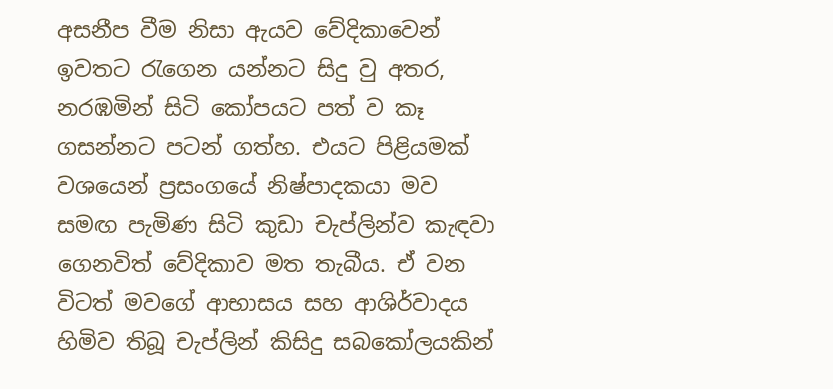අසනීප වීම නිසා ඇයව වේදිකාවෙන් ඉවතට රැගෙන යන්නට සිදු වු අතර, නරඹමින් සිටි කෝපයට පත් ව කෑ ගසන්නට පටන් ගත්හ. එයට පිළියමක් වශයෙන් ප්‍රසංගයේ නිෂ්පාදකයා මව සමඟ පැමිණ සිටි කුඩා චැප්ලින්ව කැඳවා ගෙනවිත් වේදිකාව මත තැබීය. ඒ වන විටත් මවගේ ආභාසය සහ ආශිර්වාදය හිමිව තිබූ චැප්ලින් කිසිදු සබකෝලයකින්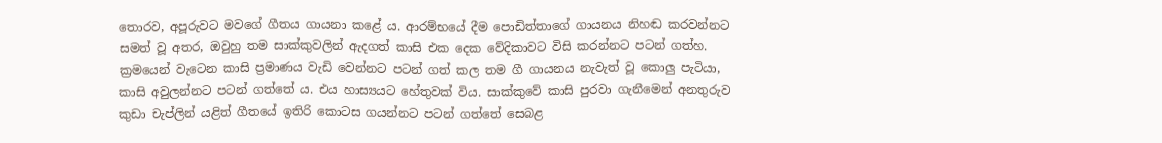තොරව, අපූරුවට මවගේ ගීතය ගායනා කළේ ය. ආරම්භයේ දීම පොඩිත්තාගේ ගායනය නිහඬ කරවන්නට සමත් වූ අතර, ඔවුහු තම සාක්කුවලින් ඇදගත් කාසි එක දෙක වේදිකාවට විසි කරන්නට පටන් ගත්හ. ක්‍රමයෙන් වැටෙන කාසි ප්‍රමාණය වැඩි වෙන්නට පටන් ගත් කල තම ගී ගායනය නැවැත් වූ කොලු පැටියා, කාසි අවුලන්නට පටන් ගත්තේ ය. එය හාස්‍යයට හේතුවක් විය. සාක්කුවේ කාසි පුරවා ගැනීමෙන් අනතුරුව කුඩා චැප්ලින් යළිත් ගීතයේ ඉතිරි කොටස ගයන්නට පටන් ගත්තේ සෙබළ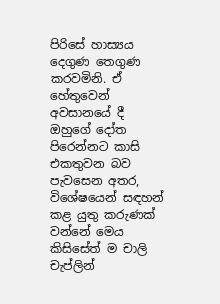පිරිසේ හාස්‍යය දෙගුණ තෙගුණ කරවමිනි. ඒ හේතුවෙන් අවසානයේ දී ඔහුගේ දෝත පිරෙන්නට කාසි එකතුවන බව පැවසෙන අතර, විශේෂයෙන් සඳහන් කළ යුතු කරුණක් වන්නේ මෙය කිසිසේත් ම චාලි චැප්ලින්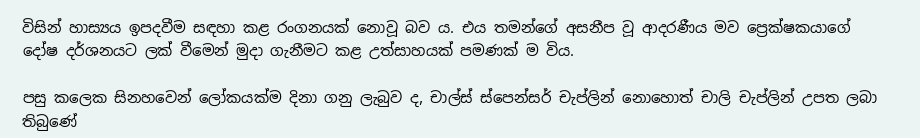විසින් හාස්‍යය ඉපදවීම සඳහා කළ රංගනයක් නොවූ බව ය. එය තමන්ගේ අසනීප වූ ආදරණීය මව ප්‍රෙක්ෂකයාගේ දෝෂ දර්ශනයට ලක් වීමෙන් මුදා ගැනීමට කළ උත්සාහයක් පමණක් ම විය.

පසු කලෙක සිනහවෙන් ලෝකයක්ම දිනා ගනු ලැබුව ද, චාල්ස් ස්පෙන්සර් චැප්ලින් නොහොත් චාලි චැප්ලින් උපත ලබා තිබුණේ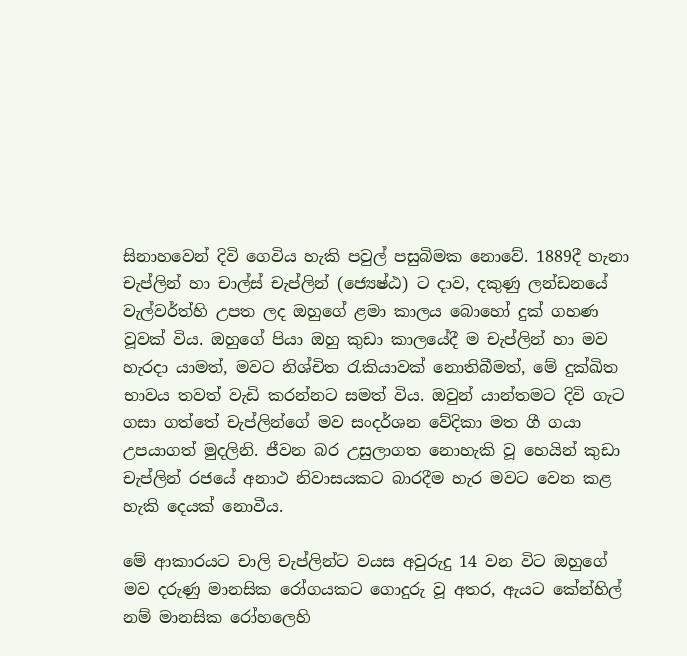සිනාහවෙන් දිවි ගෙවිය හැකි පවුල් පසුබිමක නොවේ. 1889දී හැනා චැප්ලින් හා චාල්ස් චැප්ලින් (ජ්‍යෙෂ්ඨ) ට දාව, දකුණු ලන්ඩනයේ වැල්වර්ත්හි උපත ලද ඔහුගේ ළමා කාලය බොහෝ දුක් ගහණ වූවක් විය. ඔහුගේ පියා ඔහු කුඩා කාලයේදී ම චැප්ලින් හා මව හැරදා යාමත්, මවට නිශ්චිත රැකියාවක් නොතිබීමත්, මේ දුක්ඛිත භාවය තවත් වැඩි කරන්නට සමත් විය. ඔවුන් යාන්තමට දිවි ගැට ගසා ගත්තේ චැප්ලින්ගේ මව සංදර්ශන වේදිකා මත ගී ගයා උපයාගත් මුදලිනි. ජීවන බර උසුලාගත නොහැකි වූ හෙයින් කුඩා චැප්ලින් රජයේ අනාථ නිවාසයකට බාරදීම හැර මවට වෙන කළ හැකි දෙයක් නොවීය.

මේ ආකාරයට චාලි චැප්ලින්ට වයස අවුරුදු 14 වන විට ඔහුගේ මව දරුණු මානසික රෝගයකට ගොදුරු වූ අතර, ඇයට කේන්හිල් නම් මානසික රෝහලෙහි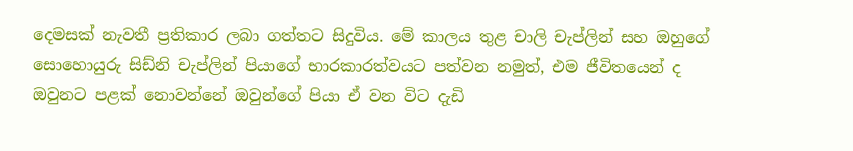දෙමසක් නැවතී ප්‍රතිකාර ලබා ගත්තට සිදුවිය. මේ කාලය තුළ චාලි චැප්ලින් සහ ඔහුගේ සොහොයුරු සිඩ්නි චැප්ලින් පියාගේ භාරකාරත්වයට පත්වන නමුත්, එම ජීවිතයෙන් ද ඔවුනට පළක් නොවන්නේ ඔවුන්ගේ පියා ඒ වන විට දැඩි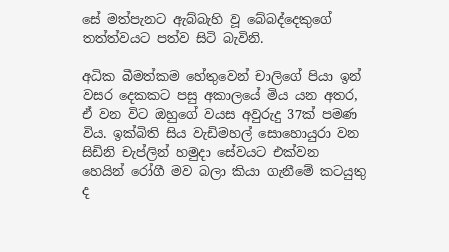සේ මත්පැනට ඇබ්බැහි වූ බේබද්දෙකුගේ තත්ත්වයට පත්ව සිටි බැවිනි.

අධික බීමත්කම හේතුවෙන් චාලිගේ පියා ඉන් වසර දෙකකට පසු අකාලයේ මිය යන අතර, ඒ වන විට ඔහුගේ වයස අවුරුදු 37ක් පමණ විය. ඉක්බිති සිය වැඩිමහල් සොහොයුරා වන සිඩිනි චැප්ලින් හමුදා සේවයට එක්වන හෙයින් රෝගී මව බලා කියා ගැනීමේ කටයුතු ද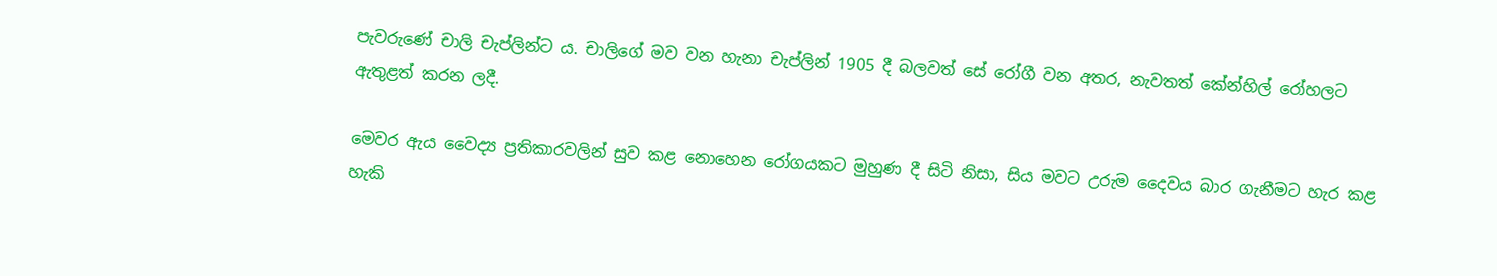පැවරුණේ චාලි චැප්ලින්ට ය. චාලිගේ මව වන හැනා චැප්ලින් 1905 දී බලවත් සේ රෝගී වන අතර, නැවතත් කේන්හිල් රෝහලට ඇතුළත් කරන ලදී.

මෙවර ඇය වෛද්‍ය ප්‍රතිකාරවලින් සුව කළ නොහෙන රෝගයකට මුහුණ දී සිටි නිසා, සිය මවට උරුම දෛවය බාර ගැනීමට හැර කළ හැකි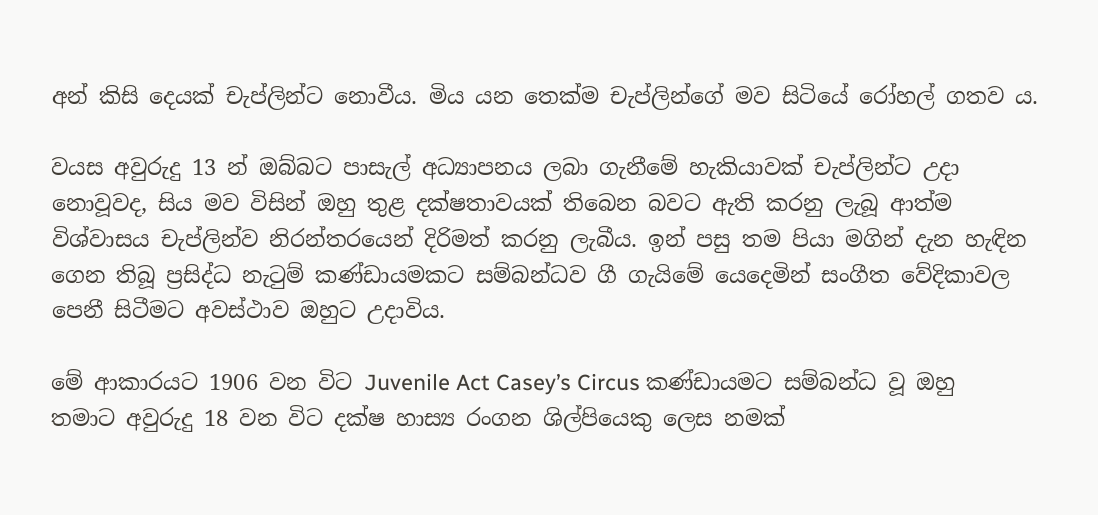අන් කිසි දෙයක් චැප්ලින්ට නොවීය. මිය යන තෙක්ම චැප්ලින්ගේ මව සිටියේ රෝහල් ගතව ය.

වයස අවුරුදු 13 න් ඔබ්බට පාසැල් අධ්‍යාපනය ලබා ගැනීමේ හැකියාවක් චැප්ලින්ට උදා නොවූවද, සිය මව විසින් ඔහු තුළ දක්ෂතාවයක් තිබෙන බවට ඇති කරනු ලැබූ ආත්ම විශ්වාසය චැප්ලින්ව නිරන්තරයෙන් දිරිමත් කරනු ලැබීය. ඉන් පසු තම පියා මගින් දැන හැඳින ගෙන තිබූ ප්‍රසිද්ධ නැටුම් කණ්ඩායමකට සම්බන්ධව ගී ගැයිමේ යෙදෙමින් සංගීත වේදිකාවල පෙනී සිටීමට අවස්ථාව ඔහුට උදාවිය.

මේ ආකාරයට 1906 වන විට Juvenile Act Casey’s Circus කණ්ඩායමට සම්බන්ධ වූ ඔහු තමාට අවුරුදු 18 වන විට දක්ෂ හාස්‍ය රංගන ශිල්පියෙකු ලෙස නමක්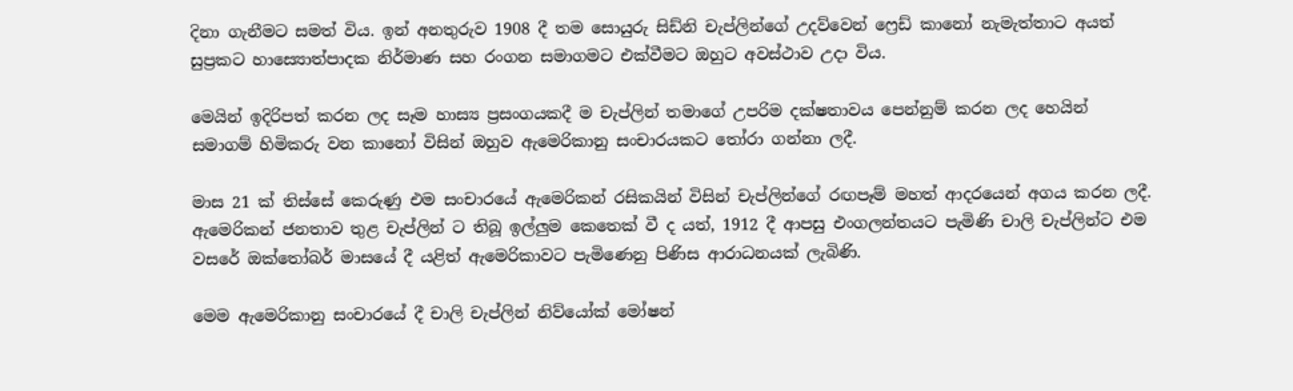දිනා ගැනීමට සමත් විය. ඉන් අනතුරුව 1908 දී තම සොයුරු සිඩ්නි චැප්ලින්ගේ උදව්වෙන් ෆ්‍රෙඩ් කානෝ නැමැත්තාට අයත් සුප්‍රකට හාස්‍යොත්පාදක නිර්මාණ සහ රංගන සමාගමට එක්වීමට ඔහුට අවස්ථාව උදා විය.

මෙයින් ඉදිරිපත් කරන ලද සෑම හාස්‍ය ප්‍රසංගයකදී ම චැප්ලින් තමාගේ උපරිම දක්ෂතාවය පෙන්නුම් කරන ලද හෙයින් සමාගම් හිමිකරු වන කානෝ විසින් ඔහුව ඇමෙරිකානු සංචාරයකට තෝරා ගන්නා ලදී.

මාස 21 ක් තිස්සේ කෙරුණු එම සංචාරයේ ඇමෙරිකන් රසිකයින් විසින් චැප්ලින්ගේ රඟපෑම් මහත් ආදරයෙන් අගය කරන ලදී. ඇමෙරිකන් ජනතාව තුළ චැප්ලින් ට තිබූ ඉල්ලුම කෙතෙක් වී ද යත්, 1912 දී ආපසු එංගලන්තයට පැමිණි චාලි චැප්ලින්ට එම වසරේ ඔක්තෝබර් මාසයේ දී යළිත් ඇමෙරිකාවට පැමිණෙනු පිණිස ආරාධනයක් ලැබිණි.

මෙම ඇමෙරිකානු සංචාරයේ දී චාලි චැප්ලින් නිව්යෝක් මෝෂන්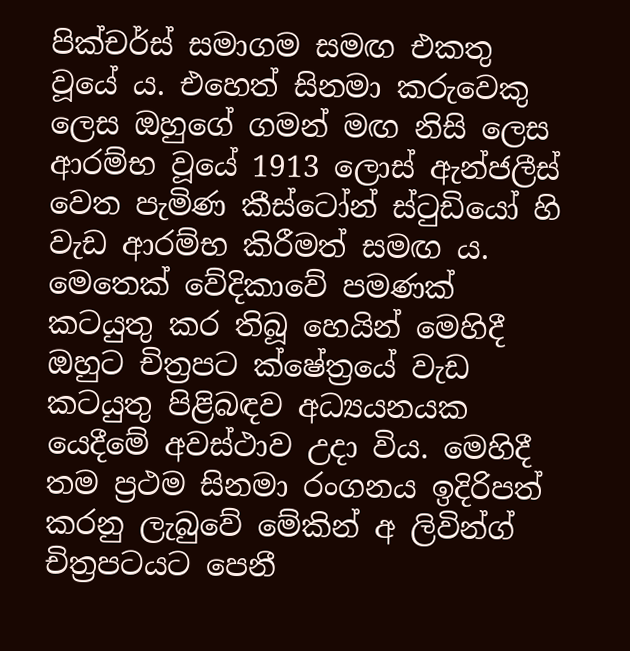පික්චර්ස් සමාගම සමඟ එකතු වූයේ ය. එහෙත් සිනමා කරුවෙකු ලෙස ඔහුගේ ගමන් මඟ නිසි ලෙස ආරම්භ වූයේ 1913 ලොස් ඇන්ජලීස් වෙත පැමිණ කීස්ටෝන් ස්ටුඩියෝ හි වැඩ ආරම්භ කිරීමත් සමඟ ය. මෙතෙක් වේදිකාවේ පමණක් කටයුතු කර තිබූ හෙයින් මෙහිදී ඔහුට චිත්‍රපට ක්ෂේත්‍රයේ වැඩ කටයුතු පිළිබඳව අධ්‍යයනයක යෙදීමේ අවස්ථාව උදා විය. මෙහිදී තම ප්‍රථම සිනමා රංගනය ඉදිරිපත් කරනු ලැබුවේ මේකින් අ ලිවින්ග් චිත්‍රපටයට පෙනී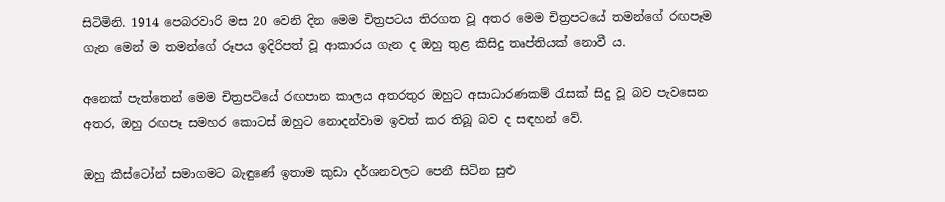සිටිමිනි. 1914 පෙබරවාරි මස 20 වෙනි දින මෙම චිත්‍රපටය තිරගත වූ අතර මෙම චිත්‍රපටයේ තමන්ගේ රඟපෑම ගැන මෙන් ම තමන්ගේ රූපය ඉදිරිපත් වූ ආකාරය ගැන ද ඔහු තුළ කිසිදු තෘප්තියක් නොවී ය.

අනෙක් පැත්තෙන් මෙම චිත්‍රපටියේ රඟපාන කාලය අතරතුර ඔහුට අසාධාරණකම් රැසක් සිදු වූ බව පැවසෙන අතර, ඔහු රඟපෑ සමහර කොටස් ඔහුට නොදන්වාම ඉවත් කර තිබූ බව ද සඳහන් වේ.

ඔහු කීස්ටෝන් සමාගමට බැඳුණේ ඉතාම කුඩා දර්ශනවලට පෙනී සිටින සුළු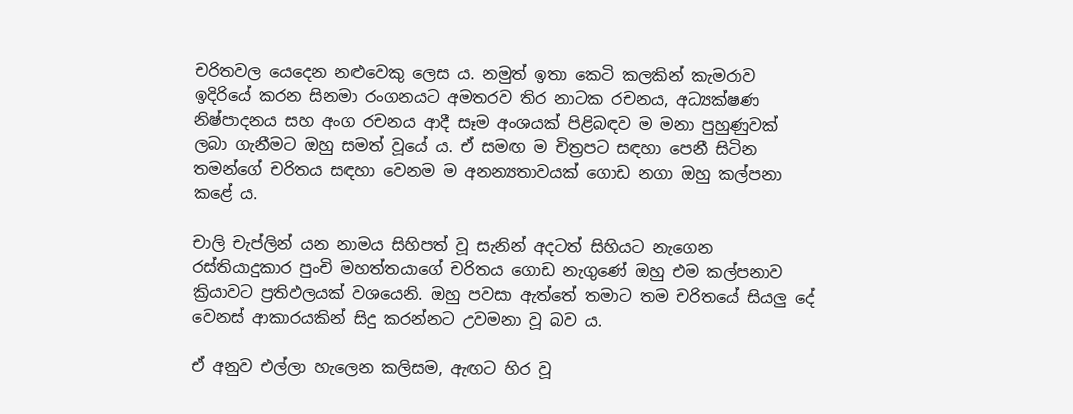චරිතවල යෙදෙන නළුවෙකු ලෙස ය. නමුත් ඉතා කෙටි කලකින් කැමරාව ඉදිරියේ කරන සිනමා රංගනයට අමතරව තිර නාටක රචනය, අධ්‍යක්ෂණ නිෂ්පාදනය සහ අංග රචනය ආදී සෑම අංශයක් පිළිබඳව ම මනා පුහුණුවක් ලබා ගැනීමට ඔහු සමත් වූයේ ය. ඒ සමඟ ම චිත්‍රපට සඳහා පෙනී සිටින තමන්ගේ චරිතය සඳහා වෙනම ම අනන්‍යතාවයක් ගොඩ නගා ඔහු කල්පනා කළේ ය.

චාලි චැප්ලින් යන නාමය සිහිපත් වූ සැනින් අදටත් සිහියට නැගෙන රස්තියාදුකාර පුංචි මහත්තයාගේ චරිතය ගොඩ නැගුණේ ඔහු එම කල්පනාව ක්‍රියාවට ප්‍රතිඵලයක් වශයෙනි. ඔහු පවසා ඇත්තේ තමාට තම චරිතයේ සියලු දේ වෙනස් ආකාරයකින් සිදු කරන්නට උවමනා වූ බව ය.

ඒ අනුව එල්ලා හැලෙන කලිසම, ඇඟට හිර වූ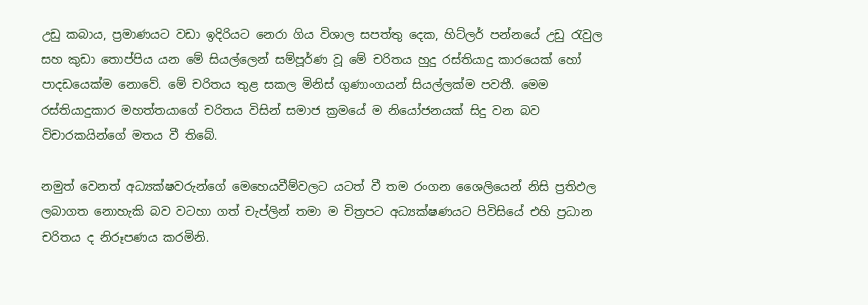උඩු කබාය, ප්‍රමාණයට වඩා ඉදිරියට නෙරා ගිය විශාල සපත්තු දෙක, හිට්ලර් පන්නයේ උඩු රැවුල සහ කුඩා තොප්පිය යන මේ සියල්ලෙන් සම්පූර්ණ වූ මේ චරිතය හුදු රස්තියාදු කාරයෙක් හෝ පාදඩයෙක්ම නොවේ. මේ චරිතය තුළ සකල මිනිස් ගුණාංගයන් සියල්ලක්ම පවතී. මෙම රස්තියාදුකාර මහත්තයාගේ චරිතය විසින් සමාජ ක්‍රමයේ ම නියෝජනයක් සිදු වන බව විචාරකයින්ගේ මතය වී තිබේ.

නමුත් වෙනත් අධ්‍යක්ෂවරුන්ගේ මෙහෙයවීම්වලට යටත් වී තම රංගන ශෛලියෙන් නිසි ප්‍රතිඵල ලබාගත නොහැකි බව වටහා ගත් චැප්ලින් තමා ම චිත්‍රපට අධ්‍යක්ෂණයට පිවිසියේ එහි ප්‍රධාන චරිතය ද නිරූපණය කරමිනි.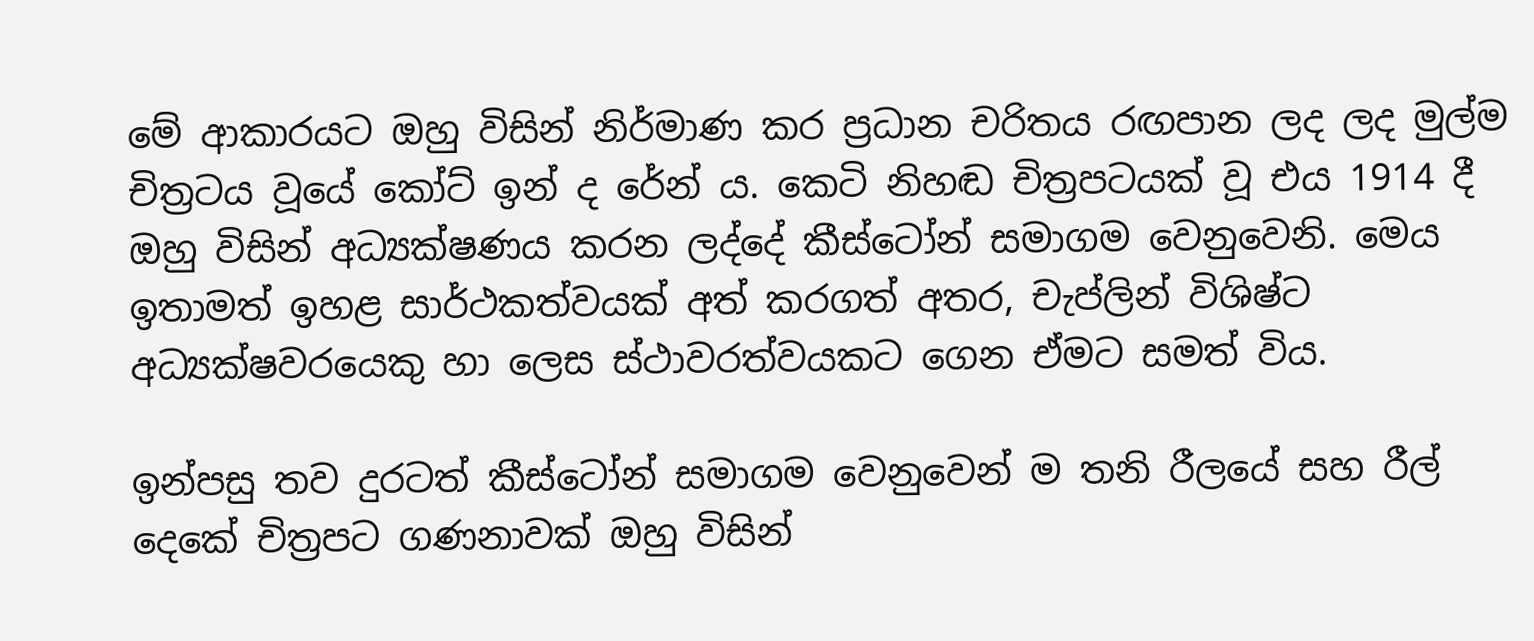මේ ආකාරයට ඔහු විසින් නිර්මාණ කර ප්‍රධාන චරිතය රඟපාන ලද ලද මුල්ම චිත්‍රටය වූයේ කෝට් ඉන් ද රේන් ය. කෙටි නිහඬ චිත්‍රපටයක් වූ එය 1914 දී ඔහු විසින් අධ්‍යක්ෂණය කරන ලද්දේ කීස්ටෝන් සමාගම වෙනුවෙනි. මෙය ඉතාමත් ඉහළ සාර්ථකත්වයක් අත් කරගත් අතර, චැප්ලින් විශිෂ්ට අධ්‍යක්ෂවරයෙකු හා ලෙස ස්ථාවරත්වයකට ගෙන ඒමට සමත් විය.

ඉන්පසු තව දුරටත් කීස්ටෝන් සමාගම වෙනුවෙන් ම තනි රීලයේ සහ රීල් දෙකේ චිත්‍රපට ගණනාවක් ඔහු විසින්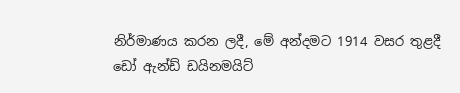නිර්මාණය කරන ලදී, මේ අන්දමට 1914 වසර තුළදී ඩෝ ඇන්ඩ් ඩයිනමයිට්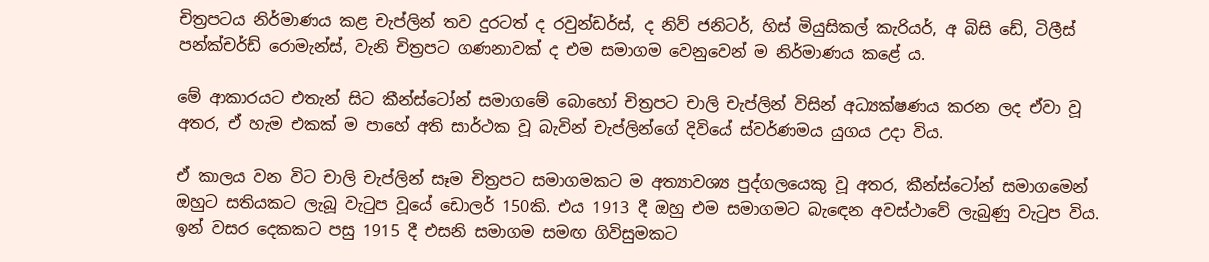චිත්‍රපටය නිර්මාණය කළ චැප්ලින් තව දුරටත් ද රවුන්ඩර්ස්, ද නිව් ජනිටර්, හිස් මියුසිකල් කැරියර්, අ බිසි ඩේ, ටිලීස් පන්ක්චර්ඩ් රොමැන්ස්, වැනි චිත්‍රපට ගණනාවක් ද එම සමාගම වෙනුවෙන් ම නිර්මාණය කළේ ය.

මේ ආකාරයට එතැන් සිට කීන්ස්ටෝන් සමාගමේ බොහෝ චිත්‍රපට චාලි චැප්ලින් විසින් අධ්‍යක්ෂණය කරන ලද ඒවා වූ අතර, ඒ හැම එකක් ම පාහේ අති සාර්ථක වූ බැවින් චැප්ලින්ගේ දිවියේ ස්වර්ණමය යුගය උදා විය.

ඒ කාලය වන විට චාලි චැප්ලින් සෑම චිත්‍රපට සමාගමකට ම අත්‍යාවශ්‍ය පුද්ගලයෙකු වූ අතර, කීන්ස්ටෝන් සමාගමෙන් ඔහුට සතියකට ලැබූ වැටුප වූයේ ඩොලර් 150කි. එය 1913 දී ඔහු එම සමාගමට බැඳෙන අවස්ථාවේ ලැබුණු වැටුප විය. ඉන් වසර දෙකකට පසු 1915 දී එසනි සමාගම සමඟ ගිවිසුමකට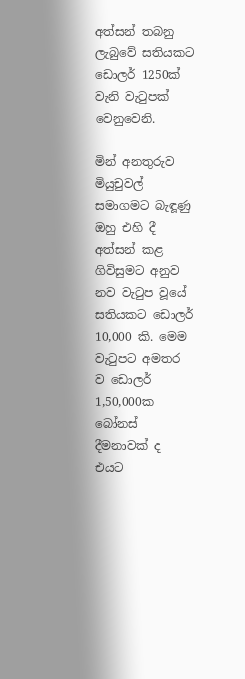අත්සන් තබනු ලැබුවේ සතියකට ඩොලර් 1250ක් වැනි වැටුපක් වෙනුවෙනි.

මින් අනතුරුව මියුචුවල් සමාගමට බැඳූණු ඔහු එහි දී අත්සන් කළ ගිවිසුමට අනුව නව වැටුප වූයේ සතියකට ඩොලර් 10,000 කි. මෙම වැටුපට අමතර ව ඩොලර් 1,50,000ක බෝනස් දීමනාවක් ද එයට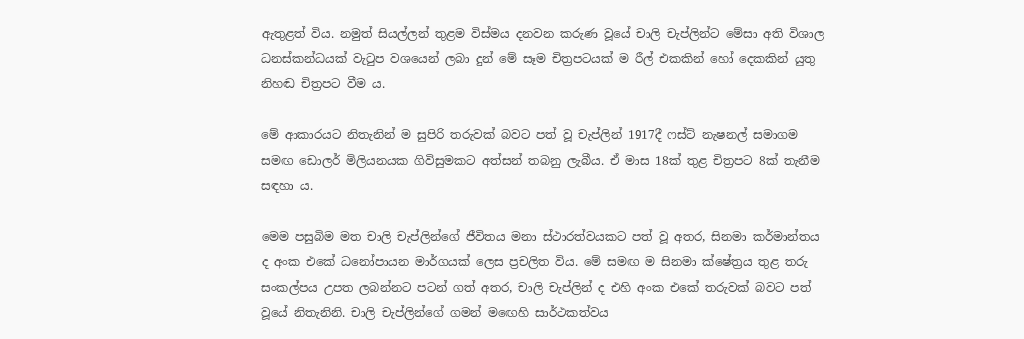ඇතුළත් විය. නමුත් සියල්ලන් තුළම විස්මය දනවන කරුණ වූයේ චාලි චැප්ලින්ට මේසා අති විශාල ධනස්කන්ධයක් වැටුප වශයෙන් ලබා දුන් මේ සෑම චිත්‍රපටයක් ම රීල් එකකින් හෝ දෙකකින් යුතු නිහඬ චිත්‍රපට වීම ය.

මේ ආකාරයට නිතැනින් ම සුපිරි තරුවක් බවට පත් වූ චැප්ලින් 1917දී ෆස්ට් නැෂනල් සමාගම සමඟ ඩොලර් මිලියනයක ගිවිසුමකට අත්සන් තබනු ලැබීය. ඒ මාස 18ක් තුළ චිත්‍රපට 8ක් තැනීම සඳහා ය.

මෙම පසුබිම මත චාලි චැප්ලින්ගේ ජීවිතය මනා ස්ථාරත්වයකට පත් වූ අතර, සිනමා කර්මාන්තය ද අංක එකේ ධනෝපායන මාර්ගයක් ලෙස ප්‍රචලිත විය. මේ සමඟ ම සිනමා ක්ෂේත්‍රය තුළ තරු සංකල්පය උපත ලබන්නට පටන් ගත් අතර, චාලි චැප්ලින් ද එහි අංක එකේ තරුවක් බවට පත් වූයේ නිතැනිනි. චාලි චැප්ලින්ගේ ගමන් මඟෙහි සාර්ථකත්වය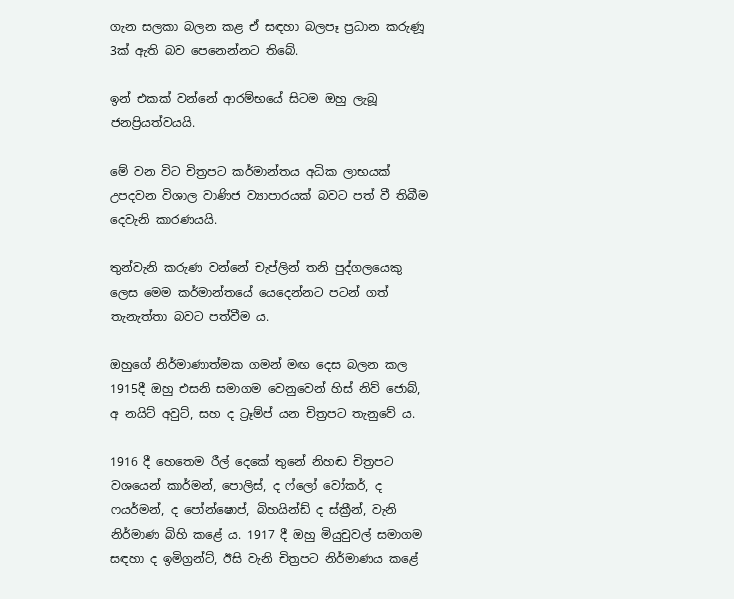ගැන සලකා බලන කළ ඒ සඳහා බලපෑ ප්‍රධාන කරුණූ 3ක් ඇති බව පෙනෙන්නට තිබේ.

ඉන් එකක් වන්නේ ආරම්භයේ සිටම ඔහු ලැබූ ජනප්‍රියත්වයයි.

මේ වන විට චිත්‍රපට කර්මාන්තය අධික ලාභයක් උපදවන විශාල වාණිජ ව්‍යාපාරයක් බවට පත් වී තිබීම දෙවැනි කාරණයයි.

තුන්වැනි කරුණ වන්නේ චැප්ලින් තනි පුද්ගලයෙකු ලෙස මෙම කර්මාන්තයේ යෙදෙන්නට පටන් ගත් තැනැත්තා බවට පත්වීම ය.

ඔහුගේ නිර්මාණාත්මක ගමන් මඟ දෙස බලන කල 1915දී ඔහු එසනි සමාගම වෙනුවෙන් හිස් නිව් ජොබ්, අ නයිට් අවුට්, සහ ද ට්‍රෑම්ප් යන චිත්‍රපට තැනුවේ ය.

1916 දී හෙතෙම රීල් දෙකේ තුනේ නිහඬ චිත්‍රපට වශයෙන් කාර්මන්, පොලිස්, ද ෆ්ලෝ වෝකර්, ද ෆයර්මන්, ද පෝන්ෂොප්, බිහයින්ඩ් ද ස්ක්‍රීන්, වැනි නිර්මාණ බිහි කළේ ය. 1917 දී ඔහු මියුචුවල් සමාගම සඳහා ද ඉමිග්‍රන්ට්, ඊසි වැනි චිත්‍රපට නිර්මාණය කළේ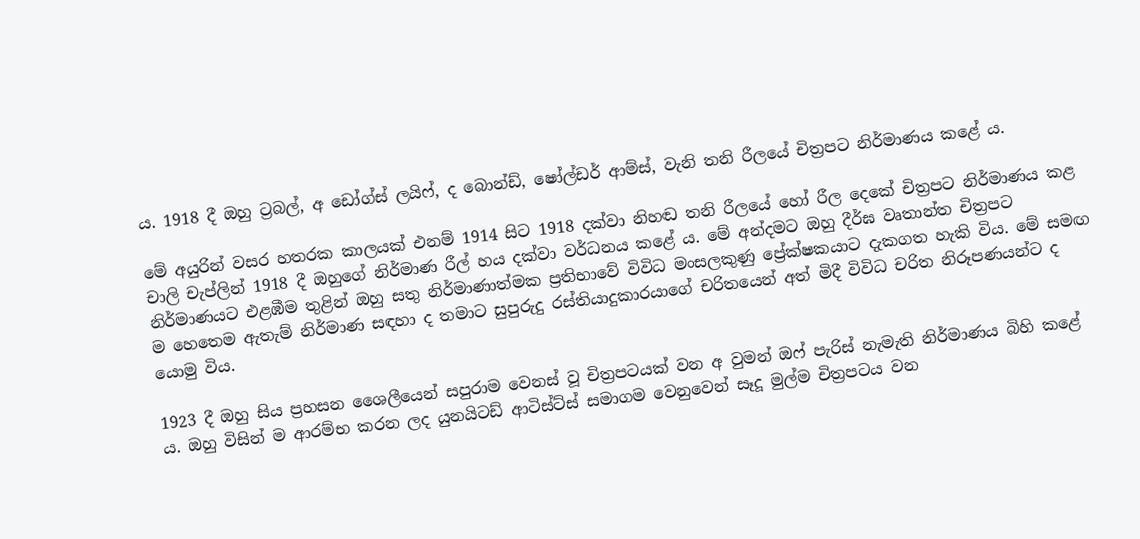ය. 1918 දී ඔහු ට්‍රබල්, අ ඩෝග්ස් ලයිෆ්, ද බොන්ඩ්, ෂෝල්ඩර් ආම්ස්, වැනි තනි රීලයේ චිත්‍රපට නිර්මාණය කළේ ය.

මේ අයුරින් වසර හතරක කාලයක් එනම් 1914 සිට 1918 දක්වා නිහඬ තනි රීලයේ හෝ රීල දෙකේ චිත්‍රපට නිර්මාණය කළ චාලි චැප්ලින් 1918 දී ඔහුගේ නිර්මාණ රීල් හය දක්වා වර්ධනය කළේ ය. මේ අන්දමට ඔහු දීර්ඝ වෘතාන්ත චිත්‍රපට නිර්මාණයට එළඹීම තුළින් ඔහු සතු නිර්මාණාත්මක ප්‍රතිභාවේ විවිධ මංසලකුණු ප්‍රේක්ෂකයාට දැකගත හැකි විය. මේ සමඟ ම හෙතෙම ඇතැම් නිර්මාණ සඳහා ද තමාට සුපුරුදු රස්තියාදුකාරයාගේ චරිතයෙන් අත් මිදී විවිධ චරිත නිරූපණයන්ට ද යොමු විය.

1923 දී ඔහු සිය ප්‍රහසන ශෛලීයෙන් සපුරාම වෙනස් වූ චිත්‍රපටයක් වන අ වුමන් ඔෆ් පැරිස් නැමැති නිර්මාණය බිහි කළේ ය. ඔහු විසින් ම ආරම්භ කරන ලද යුනයිටඩ් ආටිස්ට්ස් සමාගම වෙනුවෙන් සෑදූ මුල්ම චිත්‍රපටය වන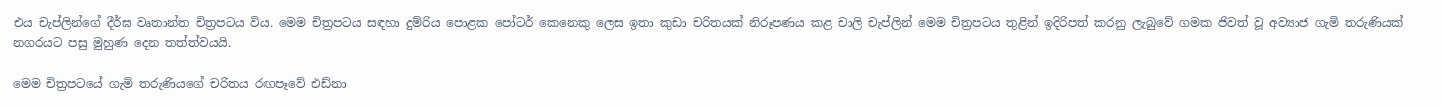එය චැප්ලින්ගේ දීර්ඝ වෘතාන්ත චිත්‍රපටය විය. මෙම චිත්‍රපටය සඳහා දුම්රිය පොළක පෝටර් කෙනෙකු ලෙස ඉතා කුඩා චරිතයක් නිරූපණය කළ චාලි චැප්ලින් මෙම චිත්‍රපටය තුළින් ඉදිරිපත් කරනු ලැබුවේ ගමක ජිවත් වූ අව්‍යාජ ගැමි තරුණියක් නගරයට පසු මුහුණ දෙන තත්ත්වයයි.

මෙම චිත්‍රපටයේ ගැමි තරුණියගේ චරිතය රඟපෑවේ එඩ්නා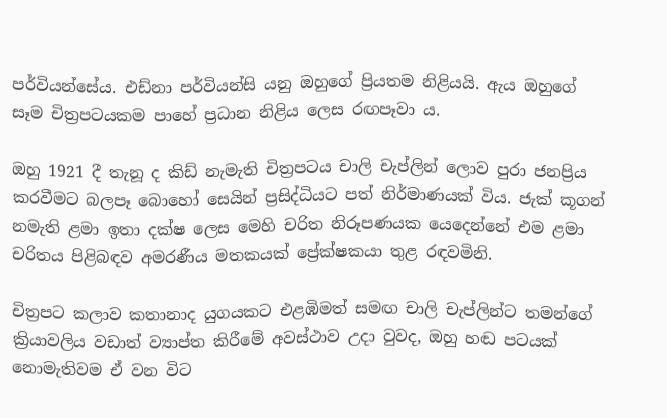පර්වියන්සේය. එඩ්නා පර්වියන්සි යනු ඔහුගේ ප්‍රියතම නිළියයි. ඇය ඔහුගේ සෑම චිත්‍රපටයකම පාහේ ප්‍රධාන නිළිය ලෙස රඟපෑවා ය.

ඔහු 1921 දී තැනූ ද කිඩ් නැමැති චිත්‍රපටය චාලි චැප්ලින් ලොව පුරා ජනප්‍රිය කරවීමට බලපෑ බොහෝ සෙයින් ප්‍රසිද්ධියට පත් නිර්මාණයක් විය. ජැක් කූගන් නමැති ළමා ඉතා දක්ෂ ලෙස මෙහි චරිත නිරූපණයක යෙදෙන්නේ එම ළමා චරිතය පිළිබඳව අමරණීය මතකයක් ප්‍රේක්ෂකයා තුළ රඳවමිනි.

චිත්‍රපට කලාව කතානාද යුගයකට එළඹිමත් සමඟ චාලි චැප්ලින්ට තමන්ගේ ක්‍රියාවලිය වඩාත් ව්‍යාප්ත කිරීමේ අවස්ථාව උදා වුවද, ඔහු හඬ පටයක් නොමැතිවම ඒ වන විට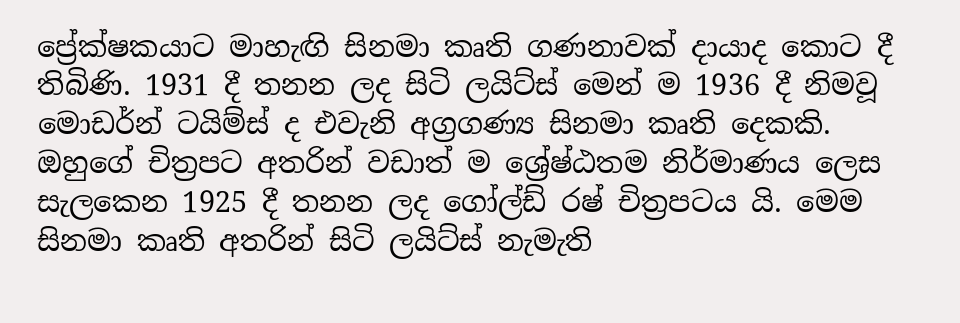ප්‍රේක්ෂකයාට මාහැඟි සිනමා කෘති ගණනාවක් දායාද කොට දී තිබිණි. 1931 දී තනන ලද සිටි ලයිට්ස් මෙන් ම 1936 දී නිමවූ මොඩර්න් ටයිම්ස් ද එවැනි අග්‍රගණ්‍ය සිනමා කෘති දෙකකි. ඔහුගේ චිත්‍රපට අතරින් වඩාත් ම ශ්‍රේෂ්ඨතම නිර්මාණය ලෙස සැලකෙන 1925 දී තනන ලද ගෝල්ඩ් රෂ් චිත්‍රපටය යි. මෙම සිනමා කෘති අතරින් සිටි ලයිට්ස් නැමැති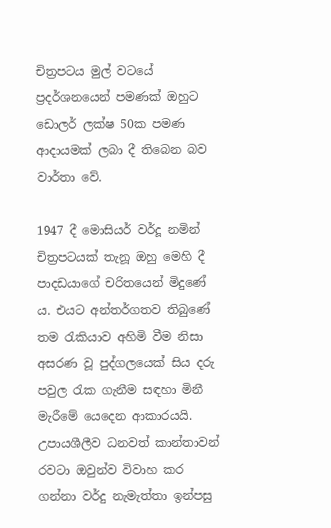චිත්‍රපටය මුල් වටයේ ප්‍රදර්ශනයෙන් පමණක් ඔහුට ඩොලර් ලක්ෂ 50ක පමණ ආදායමක් ලබා දී තිබෙන බව වාර්තා වේ.

1947 දී මොසියර් වර්දූ නමින් චිත්‍රපටයක් තැනූ ඔහු මෙහි දී පාදඩයාගේ චරිතයෙන් මිදුණේ ය. එයට අන්තර්ගතව තිබුණේ තම රැකියාව අහිමි වීම නිසා අසරණ වූ පුද්ගලයෙක් සිය දරු පවුල රැක ගැනීම සඳහා මිනී මැරීමේ යෙදෙන ආකාරයයි. උපායශීලීව ධනවත් කාන්තාවන් රවටා ඔවුන්ව විවාහ කර ගන්නා වර්දු නැමැත්තා ඉන්පසු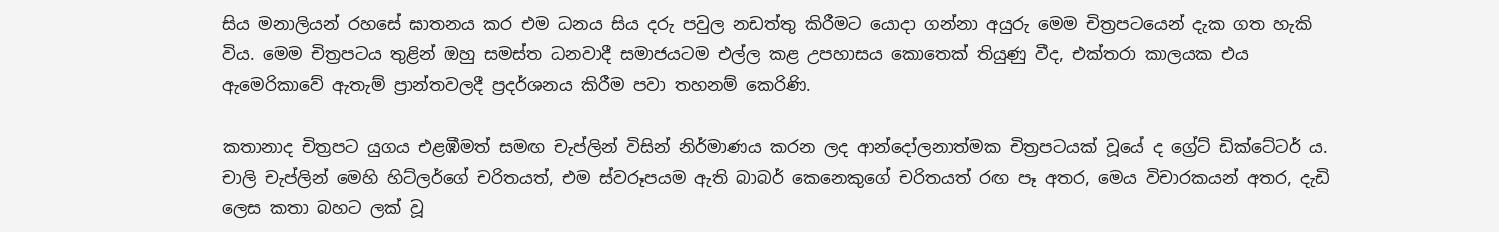සිය මනාලියන් රහසේ ඝාතනය කර එම ධනය සිය දරු පවුල නඩත්තු කිරීමට යොදා ගන්නා අයුරු මෙම චිත්‍රපටයෙන් දැක ගත හැකි විය. මෙම චිත්‍රපටය තුළින් ඔහු සමස්ත ධනවාදී සමාජයටම එල්ල කළ උපහාසය කොතෙක් තියුණු වීද, එක්තරා කාලයක එය ඇමෙරිකාවේ ඇතැම් ප්‍රාන්තවලදී ප්‍රදර්ශනය කිරීම පවා තහනම් කෙරිණි.

කතානාද චිත්‍රපට යුගය එළඹීමත් සමඟ චැප්ලින් විසින් නිර්මාණය කරන ලද ආන්දෝලනාත්මක චිත්‍රපටයක් වූයේ ද ග්‍රේට් ඩික්ටේටර් ය. චාලි චැප්ලින් මෙහි හිට්ලර්ගේ චරිතයත්, එම ස්වරූපයම ඇති බාබර් කෙනෙකුගේ චරිතයත් රඟ පෑ අතර, මෙය විචාරකයන් අතර, දැඩි ලෙස කතා බහට ලක් වූ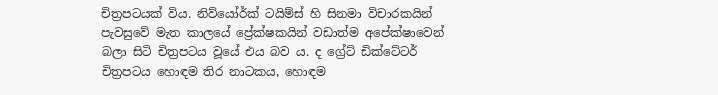චිත්‍රපටයක් විය. නිව්යෝර්ක් ටයිම්ස් හි සිනමා විචාරකයින් පැවසුවේ මැත කාලයේ ප්‍රේක්ෂකයින් වඩාත්ම අපේක්ෂාවෙන් බලා සිටි චිත්‍රපටය වූයේ එය බව ය. ද ග්‍රේට් ඩික්ටේටර් චිත්‍රපටය හොඳම තිර නාටකය, හොඳම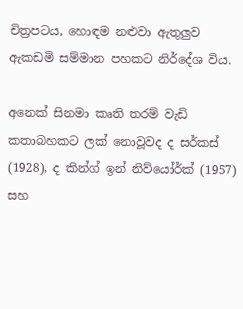චිත්‍රපටය, හොඳම නළුවා ඇතුලුව ඇකඩමි සම්මාන පහකට නිර්දේශ විය.

අනෙක් සිනමා කෘති තරම් වැඩි කතාබහකට ලක් නොවූවද ද සර්කස් (1928), ද කින්ග් ඉන් නිව්යෝර්ක් (1957) සහ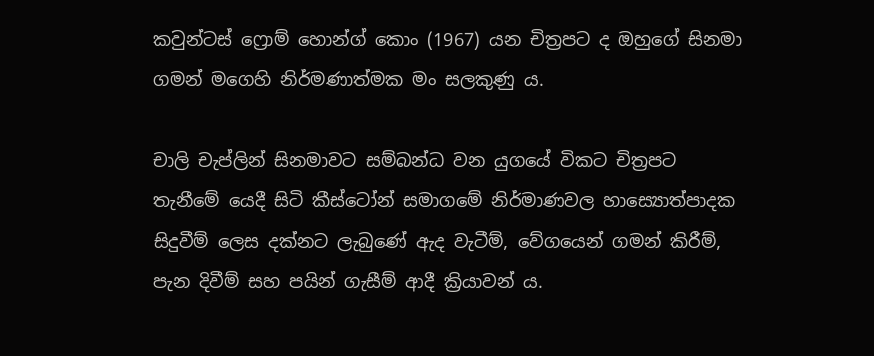කවුන්ටස් ෆ්‍රොම් හොන්ග් කොං (1967) යන චිත්‍රපට ද ඔහුගේ සිනමා ගමන් මගෙහි නිර්මණාත්මක මං සලකුණු ය.

චාලි චැප්ලින් සිනමාවට සම්බන්ධ වන යුගයේ විකට චිත්‍රපට තැනීමේ යෙදී සිටි කීස්ටෝන් සමාගමේ නිර්මාණවල හාස්‍යොත්පාදක සිදුවීම් ලෙස දක්නට ලැබුණේ ඇද වැටීම්, වේගයෙන් ගමන් කිරීම්, පැන දිවීම් සහ පයින් ගැසීම් ආදී ක්‍රියාවන් ය.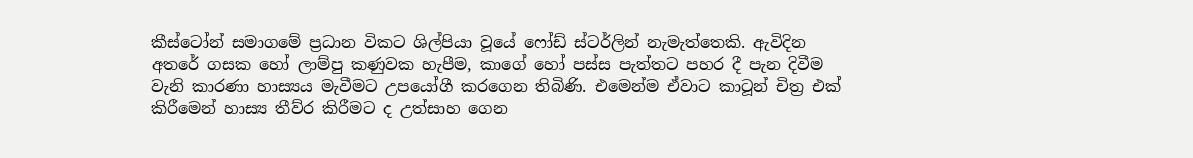කීස්ටෝන් සමාගමේ ප්‍රධාන විකට ශිල්පියා වූයේ ෆෝඩ් ස්ටර්ලින් නැමැත්තෙකි. ඇවිදින අතරේ ගසක හෝ ලාම්පු කණුවක හැපීම, කාගේ හෝ පස්ස පැත්තට පහර දී පැන දිවීම වැනි කාරණා හාස්‍යය මැවීමට උපයෝගී කරගෙන තිබිණි. එමෙන්ම ඒවාට කාටූන් චිත්‍ර එක් කිරීමෙන් හාස්‍ය තීව්ර කිරීමට ද උත්සාහ ගෙන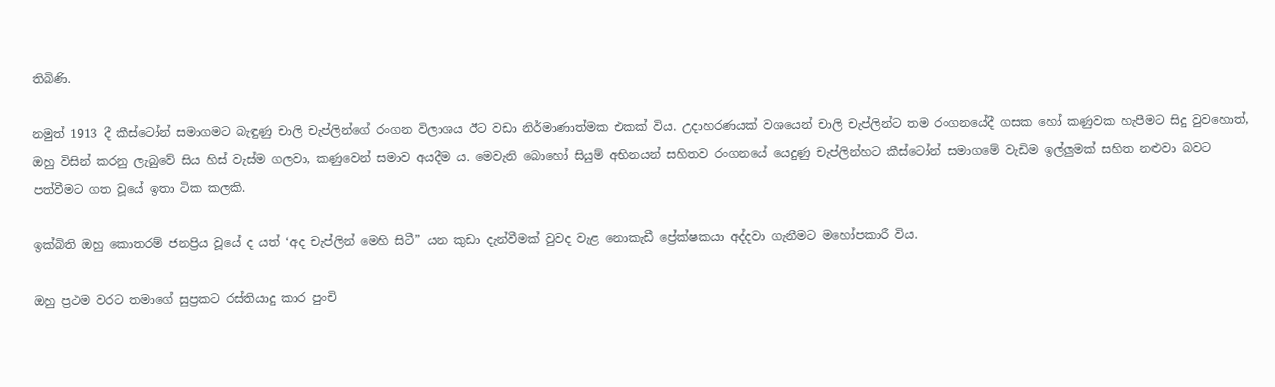තිබිණි.

නමුත් 1913 දී කීස්ටෝන් සමාගමට බැඳුණු චාලි චැප්ලින්ගේ රංගන විලාශය ඊට වඩා නිර්මාණාත්මක එකක් විය. උදාහරණයක් වශයෙන් චාලි චැප්ලින්ට තම රංගනයේදී ගසක හෝ කණුවක හැපීමට සිදු වුවහොත්, ඔහු විසින් කරනු ලැබුවේ සිය හිස් වැස්ම ගලවා, කණුවෙන් සමාව අයදීම ය. මෙවැනි බොහෝ සියුම් අභිනයන් සහිතව රංගනයේ යෙදුණු චැප්ලින්හට කීස්ටෝන් සමාගමේ වැඩිම ඉල්ලුමක් සහිත නළුවා බවට පත්වීමට ගත වූයේ ඉතා ටික කලකි.

ඉක්බිති ඔහු කොතරම් ජනප්‍රිය වූයේ ද යත් ‘අද චැප්ලින් මෙහි සිටී” යන කුඩා දැන්වීමක් වුවද වැළ නොකැඩී ප්‍රේක්ෂකයා අද්දවා ගැනීමට මහෝපකාරී විය.

ඔහු ප්‍රථම වරට තමාගේ සුප්‍රකට රස්තියාදු කාර පුංචි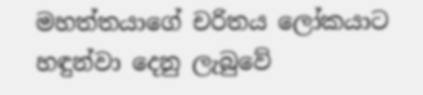මහත්තයාගේ චරිතය ලෝකයාට හඳුන්වා දෙනු ලැබුවේ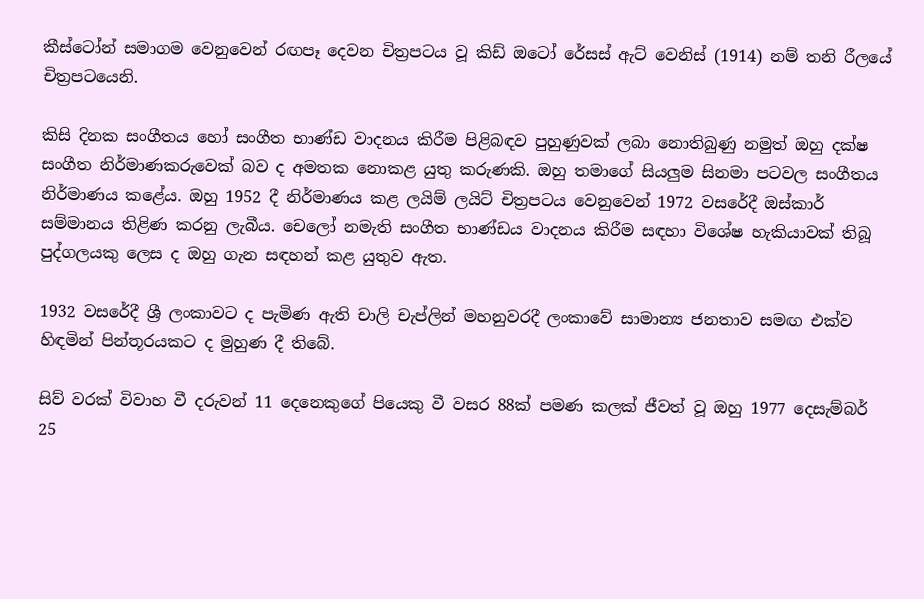කීස්ටෝන් සමාගම වෙනුවෙන් රඟපෑ දෙවන චිත්‍රපටය වූ කිඩ් ඔටෝ රේසස් ඇට් වෙනිස් (1914) නම් තනි රීලයේ චිත්‍රපටයෙනි.

කිසි දිනක සංගීතය හෝ සංගීත භාණ්ඩ වාදනය කිරීම පිළිබඳව පුහුණුවක් ලබා නොතිබුණු නමුත් ඔහු දක්ෂ සංගීත නිර්මාණකරුවෙක් බව ද අමතක නොකළ යුතු කරුණකි. ඔහු තමාගේ සියලුම සිනමා පටවල සංගීතය නිර්මාණය කළේය. ඔහු 1952 දී නිර්මාණය කළ ලයිම් ලයිට් චිත්‍රපටය වෙනුවෙන් 1972 වසරේදී ඔස්කාර් සම්මානය තිළිණ කරනු ලැබීය. චෙලෝ නමැති සංගීත භාණ්ඩය වාදනය කිරීම සඳහා විශේෂ හැකියාවක් තිබූ පුද්ගලයකු ලෙස ද ඔහු ගැන සඳහන් කළ යුතුව ඇත.

1932 වසරේදී ශ්‍රී ලංකාවට ද පැමිණ ඇති චාලි චැප්ලින් මහනුවරදී ලංකාවේ සාමාන්‍ය ජනතාව සමඟ එක්ව හිඳමින් පින්තූරයකට ද මුහුණ දී තිබේ.

සිව් වරක් විවාහ වී දරුවන් 11 දෙනෙකුගේ පියෙකු වී වසර 88ක් පමණ කලක් ජීවත් වූ ඔහු 1977 දෙසැම්බර් 25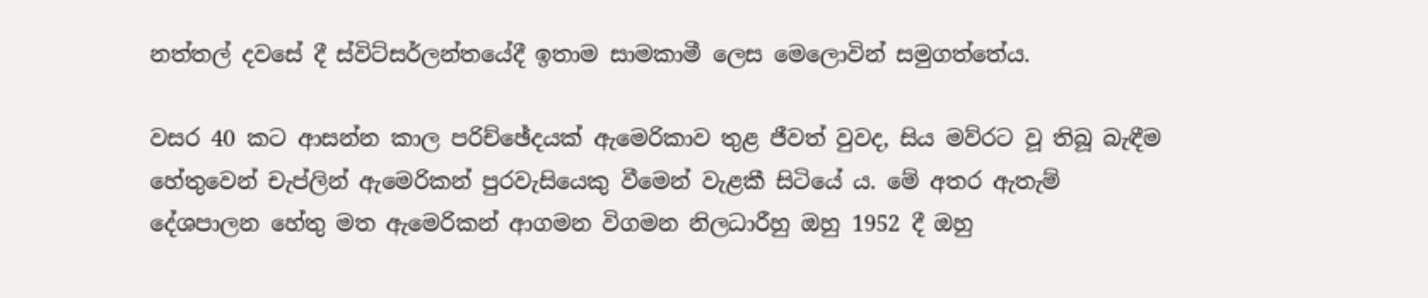නත්තල් දවසේ දී ස්විට්සර්ලන්තයේදී ඉතාම සාමකාමී ලෙස මෙලොවින් සමුගත්තේය.

වසර 40 කට ආසන්න කාල පරිච්ඡේදයක් ඇමෙරිකාව තුළ ජීවත් වුවද, සිය මව්රට වූ තිබූ බැඳීම හේතුවෙන් චැප්ලින් ඇමෙරිකන් පුරවැසියෙකු වීමෙන් වැළකී සිටියේ ය. මේ අතර ඇතැම් දේශපාලන හේතු මත ඇමෙරිකන් ආගමන විගමන නිලධාරීහු ඔහු 1952 දී ඔහු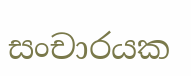සංචාරයක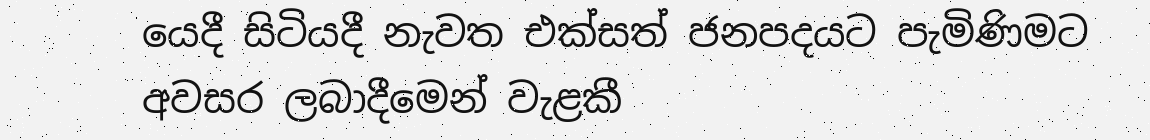යෙදී සිටියදී නැවත එක්සත් ජනපදයට පැමිණිමට අවසර ලබාදීමෙන් වැළකී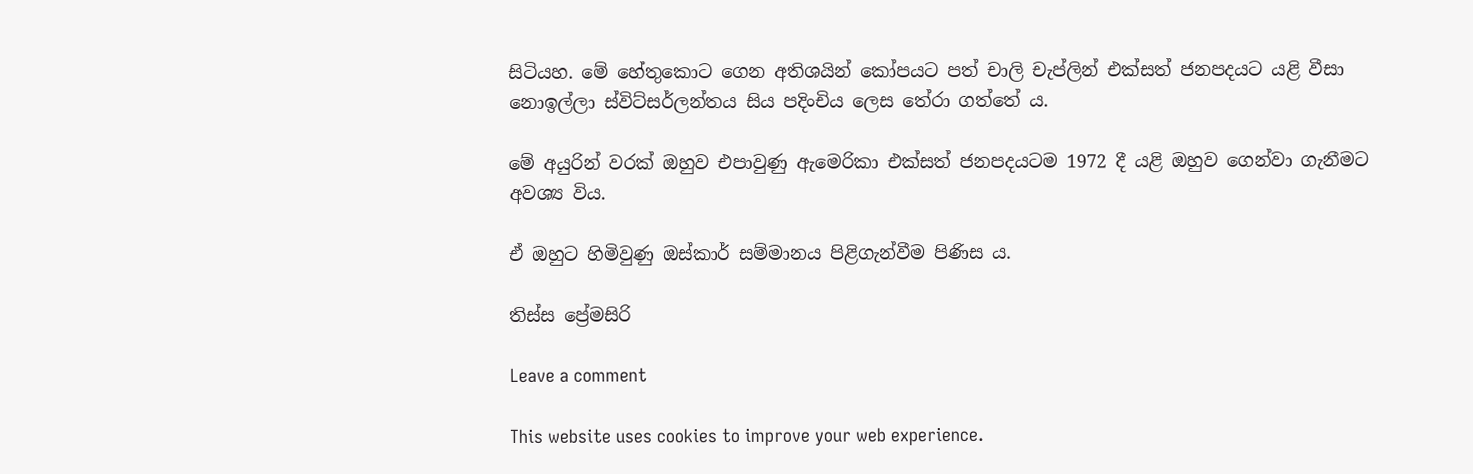සිටියහ. මේ හේතුකොට ගෙන අතිශයින් කෝපයට පත් චාලි චැප්ලින් එක්සත් ජනපදයට යළි වීසා නොඉල්ලා ස්විට්සර්ලන්තය සිය පදිංචිය ලෙස තේරා ගත්තේ ය.

මේ අයුරින් වරක් ඔහුව එපාවුණු ඇමෙරිකා එක්සත් ජනපදයටම 1972 දී යළි ඔහුව ගෙන්වා ගැනීමට අවශ්‍ය විය.

ඒ ඔහුට හිමිවුණු ඔස්කාර් සම්මානය පිළිගැන්වීම පිණිස ය.

තිස්ස ප්‍රේමසිරි

Leave a comment

This website uses cookies to improve your web experience.